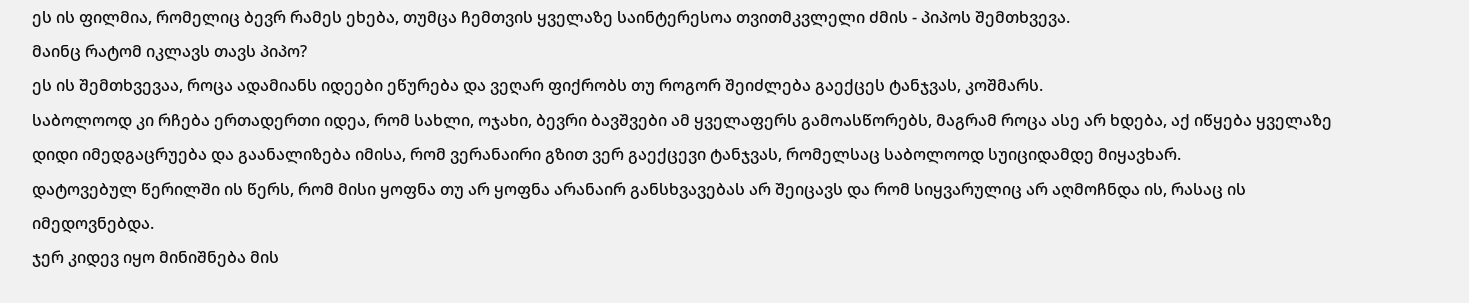ეს ის ფილმია, რომელიც ბევრ რამეს ეხება, თუმცა ჩემთვის ყველაზე საინტერესოა თვითმკვლელი ძმის - პიპოს შემთხვევა.
მაინც რატომ იკლავს თავს პიპო?
ეს ის შემთხვევაა, როცა ადამიანს იდეები ეწურება და ვეღარ ფიქრობს თუ როგორ შეიძლება გაექცეს ტანჯვას, კოშმარს.
საბოლოოდ კი რჩება ერთადერთი იდეა, რომ სახლი, ოჯახი, ბევრი ბავშვები ამ ყველაფერს გამოასწორებს, მაგრამ როცა ასე არ ხდება, აქ იწყება ყველაზე დიდი იმედგაცრუება და გაანალიზება იმისა, რომ ვერანაირი გზით ვერ გაექცევი ტანჯვას, რომელსაც საბოლოოდ სუიციდამდე მიყავხარ.
დატოვებულ წერილში ის წერს, რომ მისი ყოფნა თუ არ ყოფნა არანაირ განსხვავებას არ შეიცავს და რომ სიყვარულიც არ აღმოჩნდა ის, რასაც ის იმედოვნებდა.
ჯერ კიდევ იყო მინიშნება მის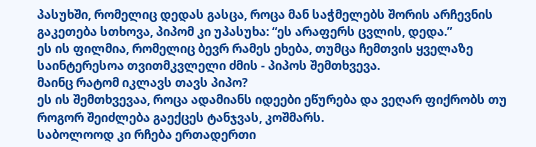პასუხში, რომელიც დედას გასცა, როცა მან საჭმელებს შორის არჩევნის გაკეთება სთხოვა, პიპომ კი უპასუხა: “ეს არაფერს ცვლის, დედა.”
ეს ის ფილმია, რომელიც ბევრ რამეს ეხება, თუმცა ჩემთვის ყველაზე საინტერესოა თვითმკვლელი ძმის - პიპოს შემთხვევა.
მაინც რატომ იკლავს თავს პიპო?
ეს ის შემთხვევაა, როცა ადამიანს იდეები ეწურება და ვეღარ ფიქრობს თუ როგორ შეიძლება გაექცეს ტანჯვას, კოშმარს.
საბოლოოდ კი რჩება ერთადერთი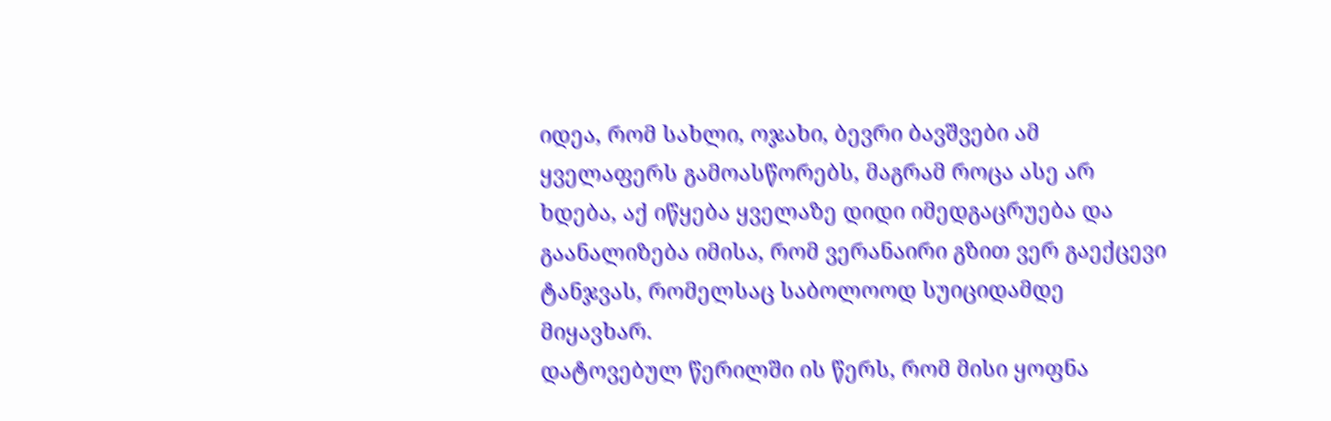იდეა, რომ სახლი, ოჯახი, ბევრი ბავშვები ამ ყველაფერს გამოასწორებს, მაგრამ როცა ასე არ ხდება, აქ იწყება ყველაზე დიდი იმედგაცრუება და გაანალიზება იმისა, რომ ვერანაირი გზით ვერ გაექცევი ტანჯვას, რომელსაც საბოლოოდ სუიციდამდე მიყავხარ.
დატოვებულ წერილში ის წერს, რომ მისი ყოფნა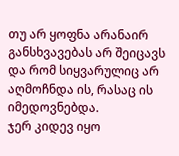თუ არ ყოფნა არანაირ განსხვავებას არ შეიცავს და რომ სიყვარულიც არ აღმოჩნდა ის, რასაც ის იმედოვნებდა.
ჯერ კიდევ იყო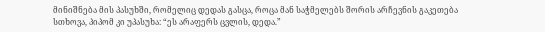მინიშნება მის პასუხში, რომელიც დედას გასცა, როცა მან საჭმელებს შორის არჩევნის გაკეთება სთხოვა, პიპომ კი უპასუხა: “ეს არაფერს ცვლის, დედა.”